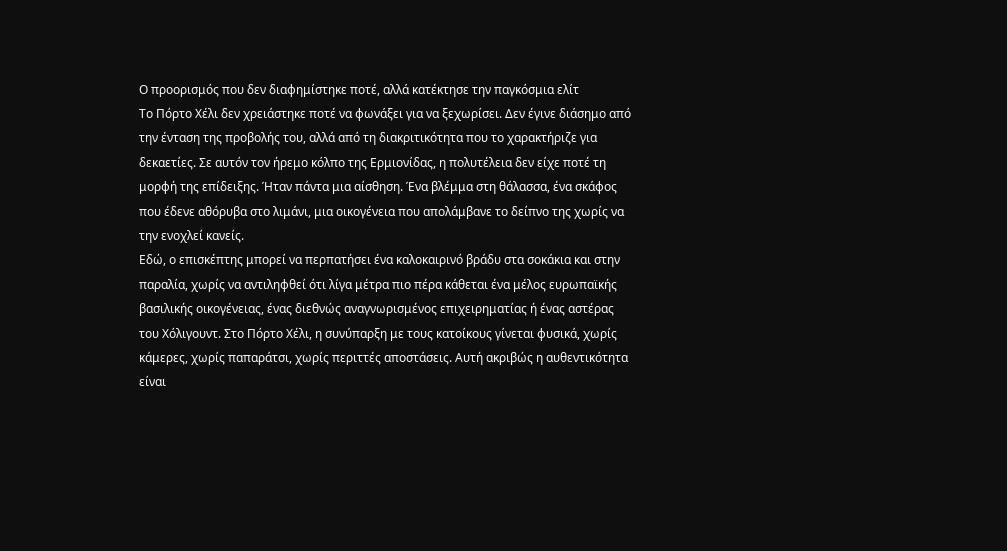Ο προορισμός που δεν διαφημίστηκε ποτέ, αλλά κατέκτησε την παγκόσμια ελίτ
Το Πόρτο Χέλι δεν χρειάστηκε ποτέ να φωνάξει για να ξεχωρίσει. Δεν έγινε διάσημο από την ένταση της προβολής του, αλλά από τη διακριτικότητα που το χαρακτήριζε για δεκαετίες. Σε αυτόν τον ήρεμο κόλπο της Ερμιονίδας, η πολυτέλεια δεν είχε ποτέ τη μορφή της επίδειξης. Ήταν πάντα μια αίσθηση. Ένα βλέμμα στη θάλασσα, ένα σκάφος που έδενε αθόρυβα στο λιμάνι, μια οικογένεια που απολάμβανε το δείπνο της χωρίς να την ενοχλεί κανείς.
Εδώ, ο επισκέπτης μπορεί να περπατήσει ένα καλοκαιρινό βράδυ στα σοκάκια και στην παραλία, χωρίς να αντιληφθεί ότι λίγα μέτρα πιο πέρα κάθεται ένα μέλος ευρωπαϊκής βασιλικής οικογένειας, ένας διεθνώς αναγνωρισμένος επιχειρηματίας ή ένας αστέρας του Χόλιγουντ. Στο Πόρτο Χέλι, η συνύπαρξη με τους κατοίκους γίνεται φυσικά, χωρίς κάμερες, χωρίς παπαράτσι, χωρίς περιττές αποστάσεις. Αυτή ακριβώς η αυθεντικότητα είναι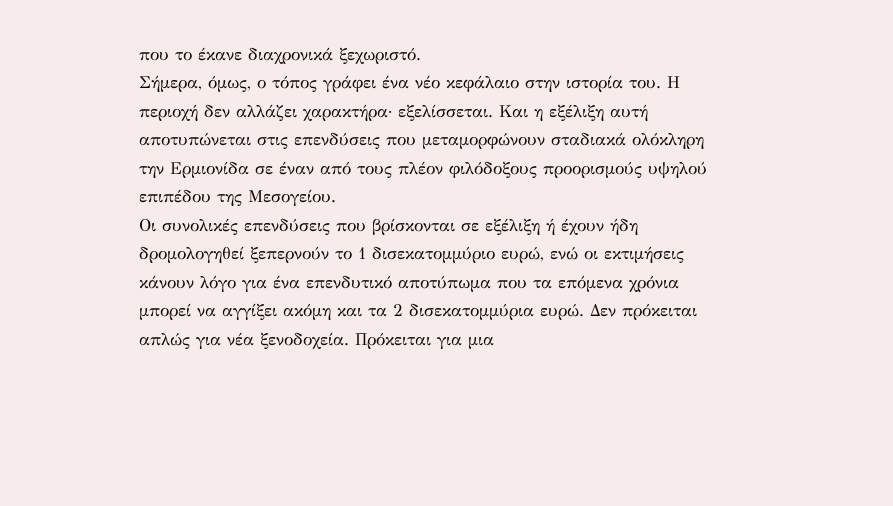που το έκανε διαχρονικά ξεχωριστό.
Σήμερα, όμως, ο τόπος γράφει ένα νέο κεφάλαιο στην ιστορία του. Η περιοχή δεν αλλάζει χαρακτήρα· εξελίσσεται. Και η εξέλιξη αυτή αποτυπώνεται στις επενδύσεις που μεταμορφώνουν σταδιακά ολόκληρη την Ερμιονίδα σε έναν από τους πλέον φιλόδοξους προορισμούς υψηλού επιπέδου της Μεσογείου.
Οι συνολικές επενδύσεις που βρίσκονται σε εξέλιξη ή έχουν ήδη δρομολογηθεί ξεπερνούν το 1 δισεκατομμύριο ευρώ, ενώ οι εκτιμήσεις κάνουν λόγο για ένα επενδυτικό αποτύπωμα που τα επόμενα χρόνια μπορεί να αγγίξει ακόμη και τα 2 δισεκατομμύρια ευρώ. Δεν πρόκειται απλώς για νέα ξενοδοχεία. Πρόκειται για μια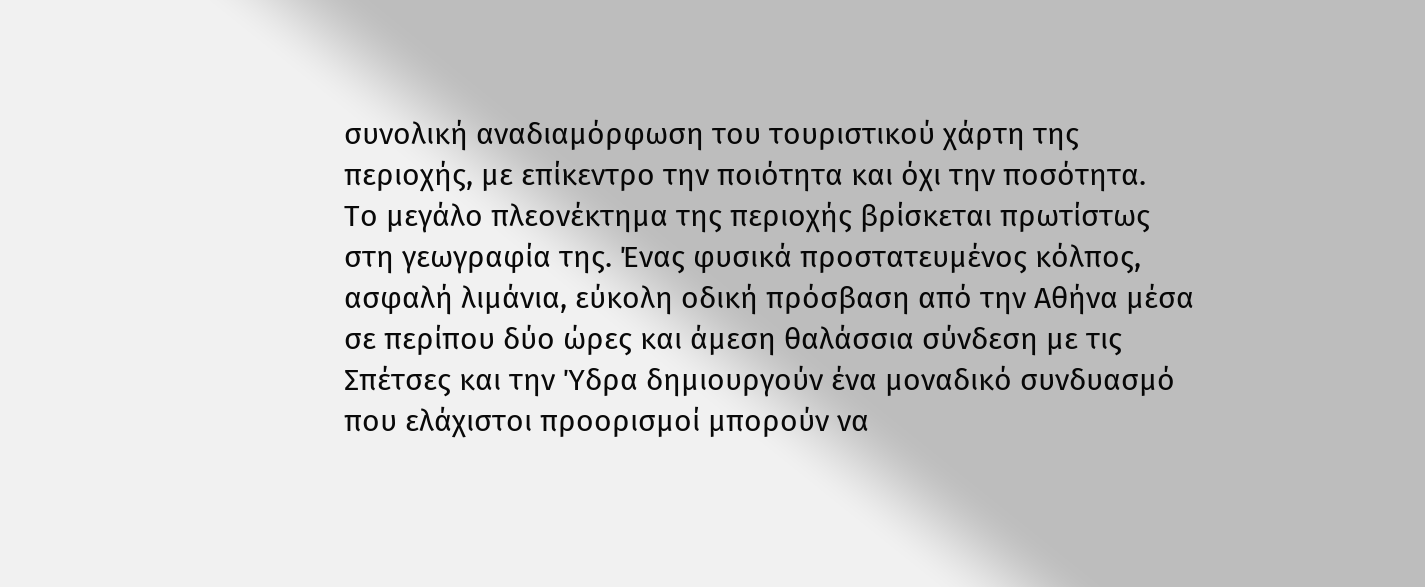συνολική αναδιαμόρφωση του τουριστικού χάρτη της περιοχής, με επίκεντρο την ποιότητα και όχι την ποσότητα.
Το μεγάλο πλεονέκτημα της περιοχής βρίσκεται πρωτίστως στη γεωγραφία της. Ένας φυσικά προστατευμένος κόλπος, ασφαλή λιμάνια, εύκολη οδική πρόσβαση από την Αθήνα μέσα σε περίπου δύο ώρες και άμεση θαλάσσια σύνδεση με τις Σπέτσες και την Ύδρα δημιουργούν ένα μοναδικό συνδυασμό που ελάχιστοι προορισμοί μπορούν να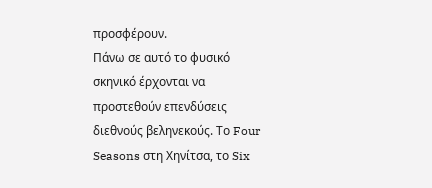προσφέρουν.
Πάνω σε αυτό το φυσικό σκηνικό έρχονται να προστεθούν επενδύσεις διεθνούς βεληνεκούς. Το Four Seasons στη Χηνίτσα, το Six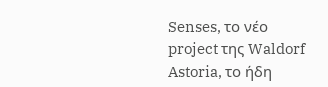Senses, το νέο project της Waldorf Astoria, το ήδη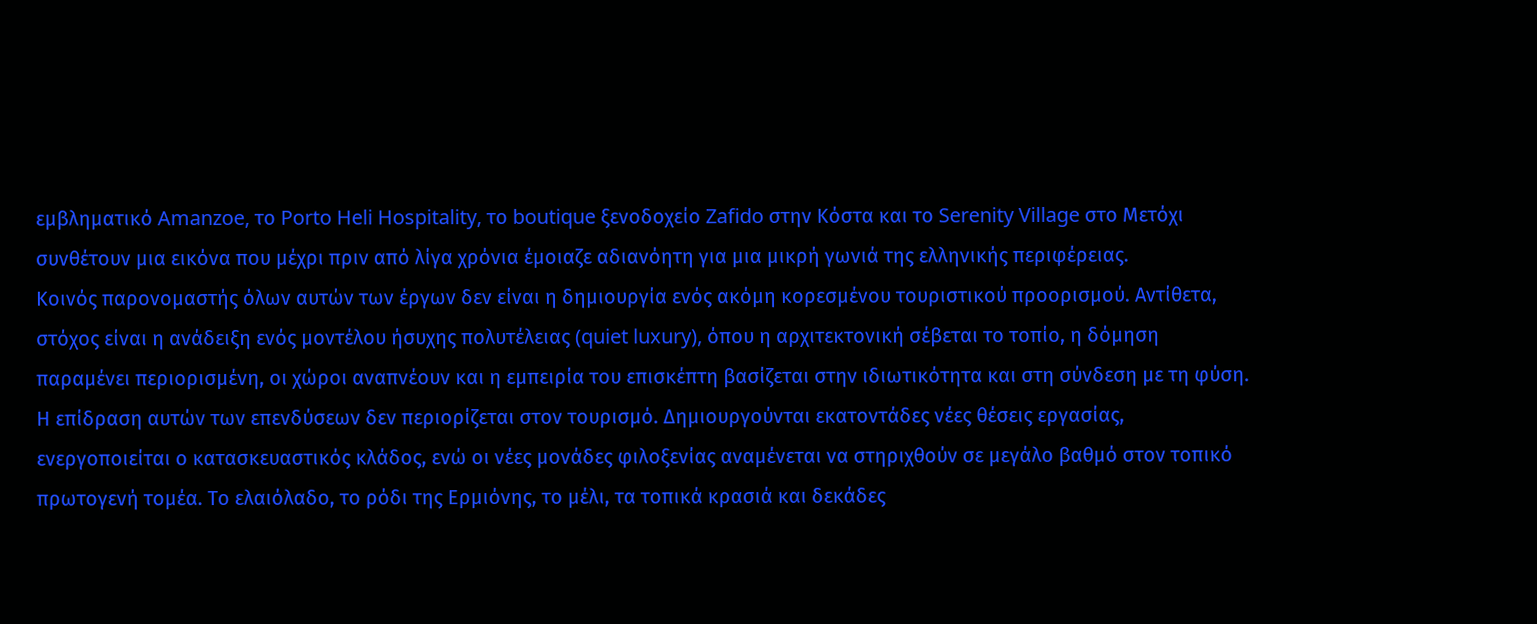εμβληματικό Amanzoe, το Porto Heli Hospitality, το boutique ξενοδοχείο Zafido στην Κόστα και το Serenity Village στο Μετόχι συνθέτουν μια εικόνα που μέχρι πριν από λίγα χρόνια έμοιαζε αδιανόητη για μια μικρή γωνιά της ελληνικής περιφέρειας.
Κοινός παρονομαστής όλων αυτών των έργων δεν είναι η δημιουργία ενός ακόμη κορεσμένου τουριστικού προορισμού. Αντίθετα, στόχος είναι η ανάδειξη ενός μοντέλου ήσυχης πολυτέλειας (quiet luxury), όπου η αρχιτεκτονική σέβεται το τοπίο, η δόμηση παραμένει περιορισμένη, οι χώροι αναπνέουν και η εμπειρία του επισκέπτη βασίζεται στην ιδιωτικότητα και στη σύνδεση με τη φύση.
Η επίδραση αυτών των επενδύσεων δεν περιορίζεται στον τουρισμό. Δημιουργούνται εκατοντάδες νέες θέσεις εργασίας, ενεργοποιείται ο κατασκευαστικός κλάδος, ενώ οι νέες μονάδες φιλοξενίας αναμένεται να στηριχθούν σε μεγάλο βαθμό στον τοπικό πρωτογενή τομέα. Το ελαιόλαδο, το ρόδι της Ερμιόνης, το μέλι, τα τοπικά κρασιά και δεκάδες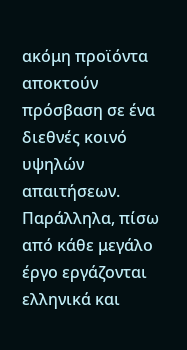ακόμη προϊόντα αποκτούν πρόσβαση σε ένα διεθνές κοινό υψηλών απαιτήσεων.
Παράλληλα, πίσω από κάθε μεγάλο έργο εργάζονται ελληνικά και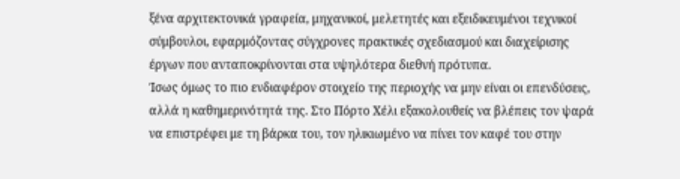ξένα αρχιτεκτονικά γραφεία, μηχανικοί, μελετητές και εξειδικευμένοι τεχνικοί σύμβουλοι, εφαρμόζοντας σύγχρονες πρακτικές σχεδιασμού και διαχείρισης έργων που ανταποκρίνονται στα υψηλότερα διεθνή πρότυπα.
Ίσως όμως το πιο ενδιαφέρον στοιχείο της περιοχής να μην είναι οι επενδύσεις, αλλά η καθημερινότητά της. Στο Πόρτο Χέλι εξακολουθείς να βλέπεις τον ψαρά να επιστρέφει με τη βάρκα του, τον ηλικιωμένο να πίνει τον καφέ του στην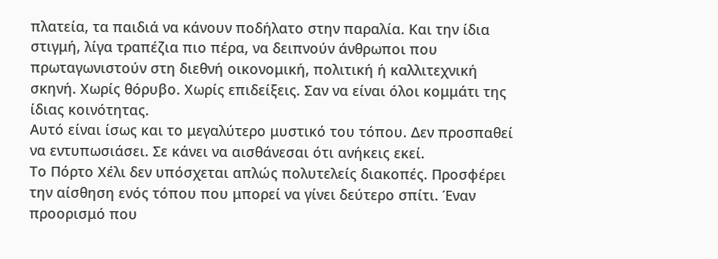πλατεία, τα παιδιά να κάνουν ποδήλατο στην παραλία. Και την ίδια στιγμή, λίγα τραπέζια πιο πέρα, να δειπνούν άνθρωποι που πρωταγωνιστούν στη διεθνή οικονομική, πολιτική ή καλλιτεχνική σκηνή. Χωρίς θόρυβο. Χωρίς επιδείξεις. Σαν να είναι όλοι κομμάτι της ίδιας κοινότητας.
Αυτό είναι ίσως και το μεγαλύτερο μυστικό του τόπου. Δεν προσπαθεί να εντυπωσιάσει. Σε κάνει να αισθάνεσαι ότι ανήκεις εκεί.
Το Πόρτο Χέλι δεν υπόσχεται απλώς πολυτελείς διακοπές. Προσφέρει την αίσθηση ενός τόπου που μπορεί να γίνει δεύτερο σπίτι. Έναν προορισμό που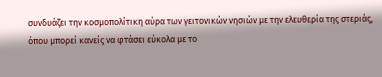συνδυάζει την κοσμοπολίτικη αύρα των γειτονικών νησιών με την ελευθερία της στεριάς, όπου μπορεί κανείς να φτάσει εύκολα με το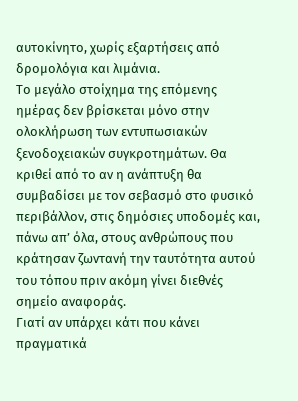αυτοκίνητο, χωρίς εξαρτήσεις από δρομολόγια και λιμάνια.
Το μεγάλο στοίχημα της επόμενης ημέρας δεν βρίσκεται μόνο στην ολοκλήρωση των εντυπωσιακών ξενοδοχειακών συγκροτημάτων. Θα κριθεί από το αν η ανάπτυξη θα συμβαδίσει με τον σεβασμό στο φυσικό περιβάλλον, στις δημόσιες υποδομές και, πάνω απ’ όλα, στους ανθρώπους που κράτησαν ζωντανή την ταυτότητα αυτού του τόπου πριν ακόμη γίνει διεθνές σημείο αναφοράς.
Γιατί αν υπάρχει κάτι που κάνει πραγματικά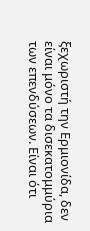ξεχωριστή την Ερμιονίδα, δεν είναι μόνο τα δισεκατομμύρια των επενδύσεων. Είναι ότι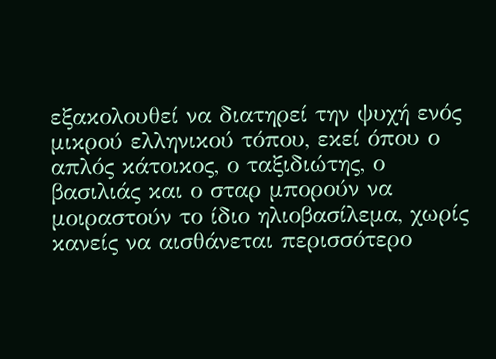εξακολουθεί να διατηρεί την ψυχή ενός μικρού ελληνικού τόπου, εκεί όπου ο απλός κάτοικος, ο ταξιδιώτης, ο βασιλιάς και ο σταρ μπορούν να μοιραστούν το ίδιο ηλιοβασίλεμα, χωρίς κανείς να αισθάνεται περισσότερο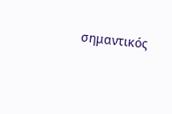σημαντικός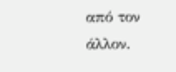από τον άλλον.